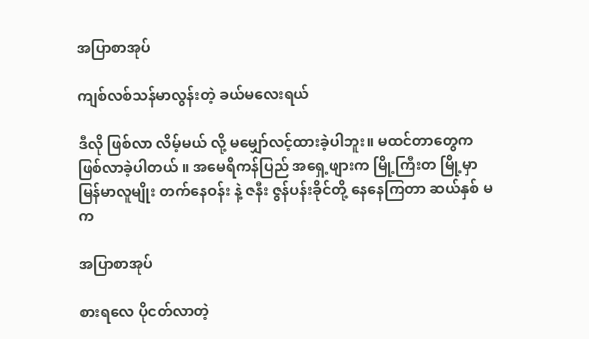အပြာစာအုပ်

ကျစ်လစ်သန်မာလွန်းတဲ့ ခယ်မလေးရယ်

ဒီလို ဖြစ်လာ လိမ့်မယ် လို့ မမျှော်လင့်ထားခဲ့ပါဘူး။ မထင်တာတွေက ဖြစ်လာခဲ့ပါတယ် ။ အမေရိကန်ပြည် အရှေ့ဖျားက မြို့ကြီးတ မြို့မှာ မြန်မာလူမျိုး တက်နေဝန်း နဲ့ ဇနီး ဇွန်ပန်းခိုင်တို့ နေနေကြတာ ဆယ်နှစ် မက

အပြာစာအုပ်

စားရလေ ပိုငတ်လာတဲ့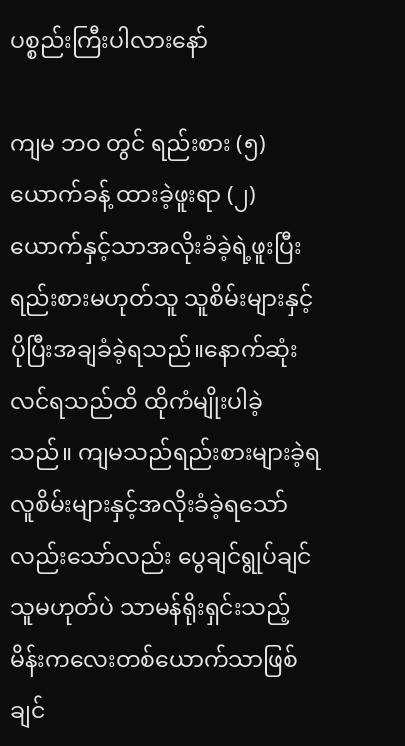ပစ္စည်းကြီးပါလားနော်

ကျမ ဘဝ တွင် ရည်းစား (၅) ယောက်ခန့် ထားခဲ့ဖူးရာ (၂)ယောက်နှင့်သာအလိုးခံခဲ့ရဲ့ဖူးပြီး ရည်းစားမဟုတ်သူ သူစိမ်းများနှင့်ပိုပြီးအချခံခဲ့ရသည်။နောက်ဆုံးလင်ရသည်ထိ ထိုကံမျိုးပါခဲ့သည်။ ကျမသည်ရည်းစားများခဲ့ရ လူစိမ်းများနှင့်အလိုးခံခဲ့ရသော်လည်းသော်လည်း ပွေချင်ရွုပ်ချင်သူမဟုတ်ပဲ သာမန်ရိုးရှင်းသည့်မိန်းကလေးတစ်ယောက်သာဖြစ်ချင်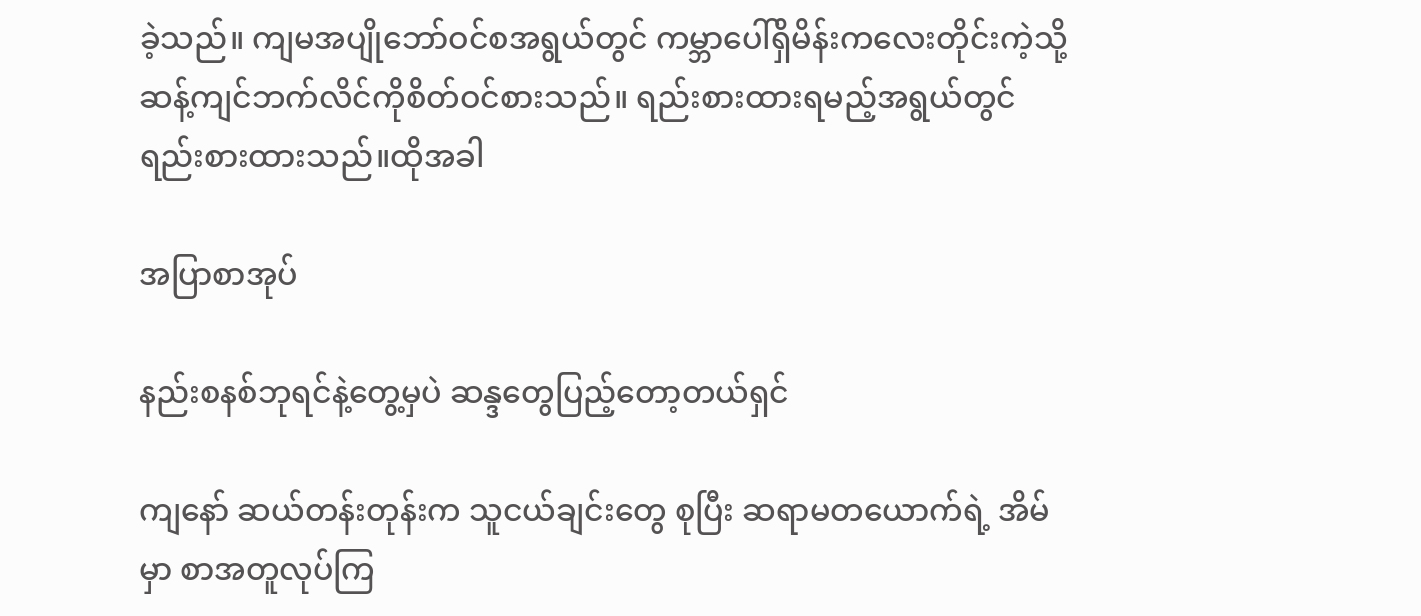ခဲ့သည်။ ကျမအပျိုဘော်ဝင်စအရွယ်တွင် ကမ္ဘာပေါ်ရှိမိန်းကလေးတိုင်းကဲ့သို့ ဆန့်ကျင်ဘက်လိင်ကိုစိတ်ဝင်စားသည်။ ရည်းစားထားရမည့်အရွယ်တွင် ရည်းစားထားသည်။ထိုအခါ

အပြာစာအုပ်

နည်းစနစ်ဘုရင်နဲ့တွေ့မှပဲ ဆန္ဒတွေပြည့်တော့တယ်ရှင်

ကျနော် ဆယ်တန်းတုန်းက သူငယ်ချင်းတွေ စုပြီး ဆရာမတယောက်ရဲ့ အိမ်မှာ စာအတူလုပ်ကြ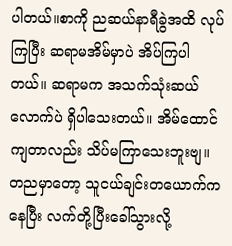ပါတယ်။စာကို ညဆယ်နာရီခွဲအထိ လုပ်ကြပြီး ဆရာမအိမ်မှာပဲ အိပ်ကြပါတယ်။ ဆရာမက အသက်သုံးဆယ်လောက်ပဲ ရှိပါသေးတယ်။ အိမ်ထောင်ကျတာလည်း သိပ်မကြာသေးဘူးဗျ။ တညမှာတော့ သူငယ်ချင်းတယောက်ကနေပြီး လက်တို့ပြီးခေါ်သွားလို့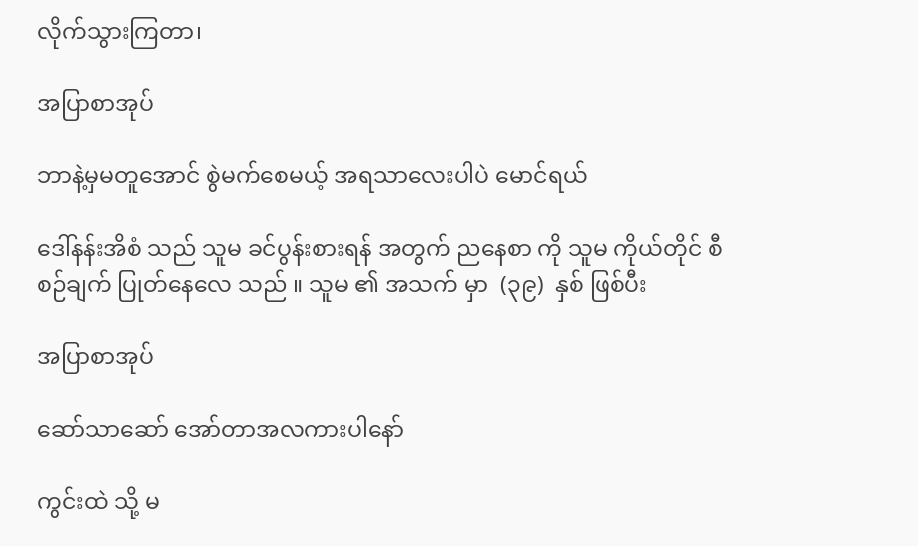လိုက်သွားကြတာ၊

အပြာစာအုပ်

ဘာနဲ့မှမတူအောင် စွဲမက်စေမယ့် အရသာလေးပါပဲ မောင်ရယ်

ဒေါ်နန်းအိစံ သည် သူမ ခင်ပွန်းစားရန် အတွက် ညနေစာ ကို သူမ ကိုယ်တိုင် စီစဉ်ချက် ပြုတ်နေလေ သည် ။ သူမ ၏ အသက် မှာ  (၃၉)  နှစ် ဖြစ်ပီး

အပြာစာအုပ်

ဆော်သာဆော် အော်တာအလကားပါနော်

ကွင်းထဲ သို့ မ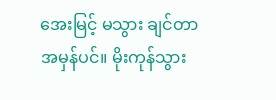အေးမြင့် မသွား ချင်တာ အမှန်ပင်။ မိုးကုန်သွား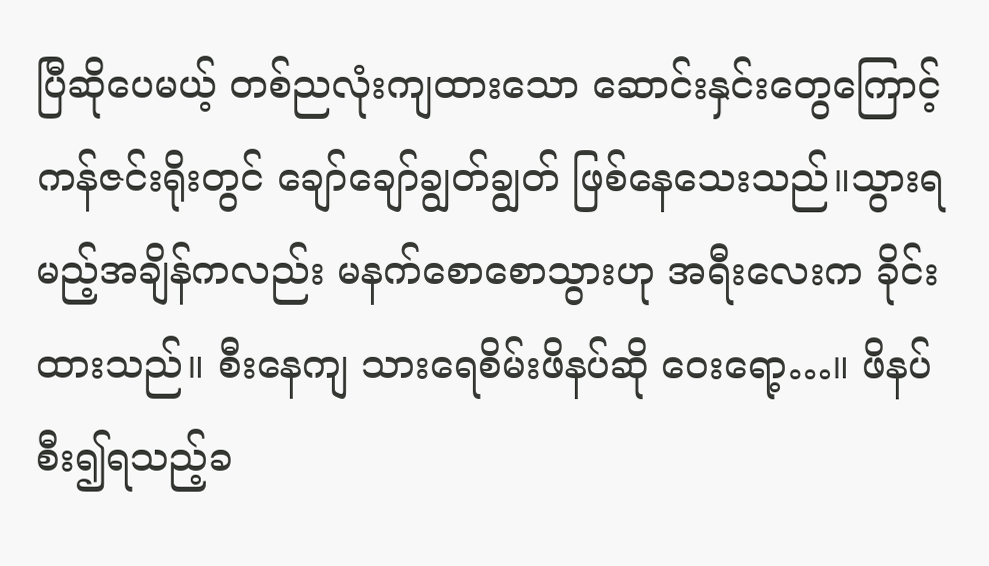ပြီဆိုပေမယ့် တစ်ညလုံးကျထားသော ဆောင်းနှင်းတွေကြောင့် ကန်ဇင်းရိုးတွင် ချော်ချော်ချွတ်ချွတ် ဖြစ်နေသေးသည်။သွားရမည့်အချိန်ကလည်း မနက်စောစောသွားဟု အရီးလေးက ခိုင်းထားသည်။ စီးနေကျ သားရေစိမ်းဖိနပ်ဆို ဝေးရော့…။ ဖိနပ်စီး၍ရသည့်ခ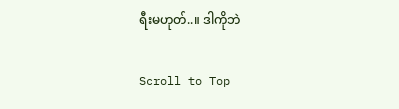ရီးမဟုတ်..။ ဒါကိုဘဲ

Scroll to Top